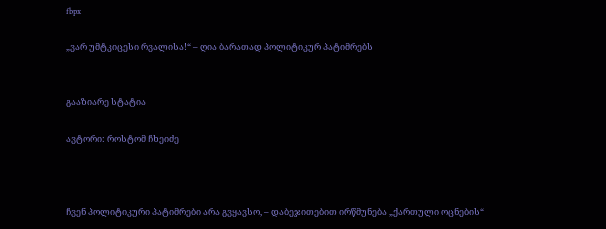fbpx

„ვარ უმტკიცესი რვალისა!“ – ღია ბარათად პოლიტიკურ პატიმრებს


გააზიარე სტატია

ავტორი: როსტომ ჩხეიძე



ჩვენ პოლიტიკური პატიმრები არა გვყავსო, – დაბეჯითებით ირწმუნება „ქართული ოცნების“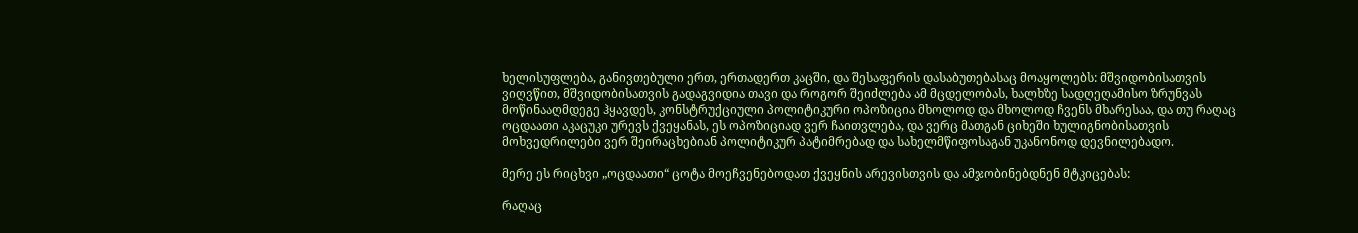ხელისუფლება, განივთებული ერთ, ერთადერთ კაცში, და შესაფერის დასაბუთებასაც მოაყოლებს: მშვიდობისათვის ვიღვწით, მშვიდობისათვის გადაგვიდია თავი და როგორ შეიძლება ამ მცდელობას, ხალხზე სადღეღამისო ზრუნვას მოწინააღმდეგე ჰყავდეს, კონსტრუქციული პოლიტიკური ოპოზიცია მხოლოდ და მხოლოდ ჩვენს მხარესაა, და თუ რაღაც ოცდაათი აკაცუკი ურევს ქვეყანას, ეს ოპოზიციად ვერ ჩაითვლება, და ვერც მათგან ციხეში ხულიგნობისათვის მოხვედრილები ვერ შეირაცხებიან პოლიტიკურ პატიმრებად და სახელმწიფოსაგან უკანონოდ დევნილებადო.

მერე ეს რიცხვი „ოცდაათი“ ცოტა მოეჩვენებოდათ ქვეყნის არევისთვის და ამჯობინებდნენ მტკიცებას:

რაღაც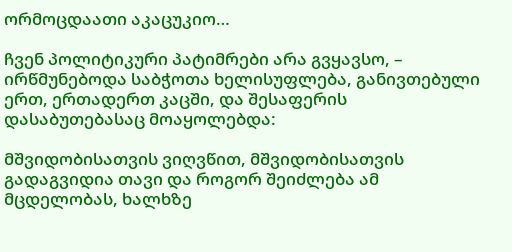ორმოცდაათი აკაცუკიო…

ჩვენ პოლიტიკური პატიმრები არა გვყავსო, – ირწმუნებოდა საბჭოთა ხელისუფლება, განივთებული ერთ, ერთადერთ კაცში, და შესაფერის დასაბუთებასაც მოაყოლებდა:

მშვიდობისათვის ვიღვწით, მშვიდობისათვის გადაგვიდია თავი და როგორ შეიძლება ამ მცდელობას, ხალხზე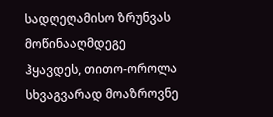სადღეღამისო ზრუნვას მოწინააღმდეგე ჰყავდეს, თითო-ოროლა სხვაგვარად მოაზროვნე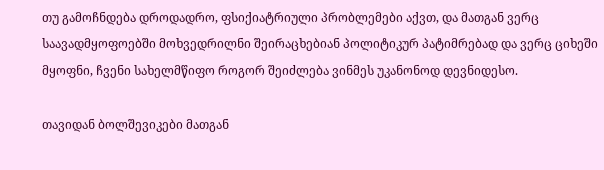თუ გამოჩნდება დროდადრო, ფსიქიატრიული პრობლემები აქვთ, და მათგან ვერც საავადმყოფოებში მოხვედრილნი შეირაცხებიან პოლიტიკურ პატიმრებად და ვერც ციხეში მყოფნი, ჩვენი სახელმწიფო როგორ შეიძლება ვინმეს უკანონოდ დევნიდესო.

თავიდან ბოლშევიკები მათგან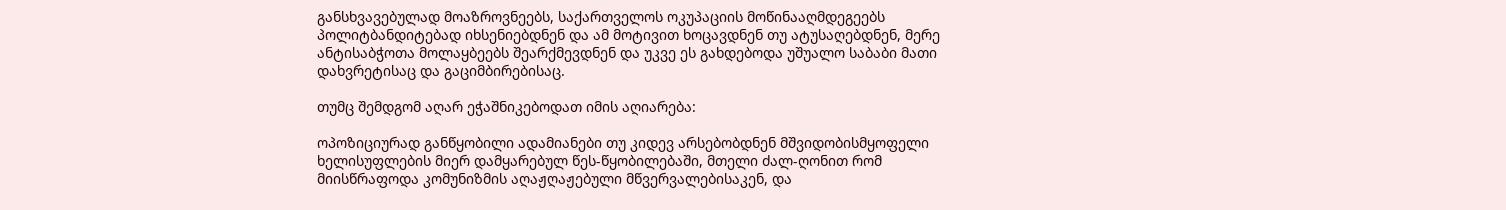განსხვავებულად მოაზროვნეებს, საქართველოს ოკუპაციის მოწინააღმდეგეებს პოლიტბანდიტებად იხსენიებდნენ და ამ მოტივით ხოცავდნენ თუ ატუსაღებდნენ, მერე ანტისაბჭოთა მოლაყბეებს შეარქმევდნენ და უკვე ეს გახდებოდა უშუალო საბაბი მათი დახვრეტისაც და გაციმბირებისაც.

თუმც შემდგომ აღარ ეჭაშნიკებოდათ იმის აღიარება:

ოპოზიციურად განწყობილი ადამიანები თუ კიდევ არსებობდნენ მშვიდობისმყოფელი ხელისუფლების მიერ დამყარებულ წეს-წყობილებაში, მთელი ძალ-ღონით რომ მიისწრაფოდა კომუნიზმის აღაჟღაჟებული მწვერვალებისაკენ, და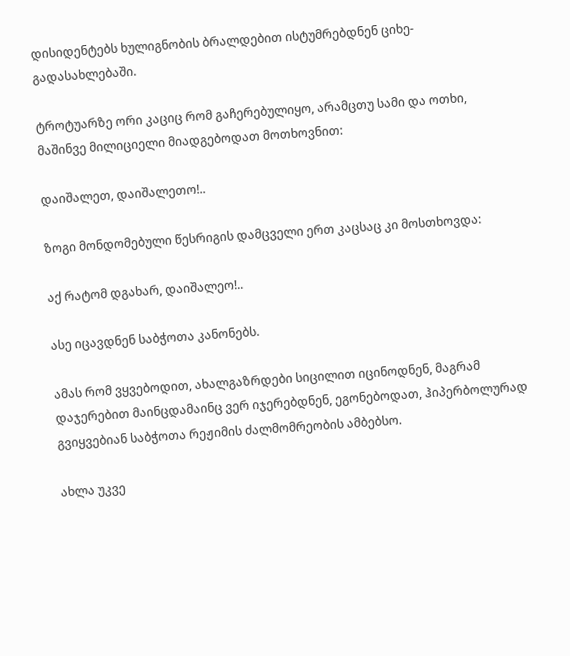დისიდენტებს ხულიგნობის ბრალდებით ისტუმრებდნენ ციხე-გადასახლებაში.

ტროტუარზე ორი კაციც რომ გაჩერებულიყო, არამცთუ სამი და ოთხი, მაშინვე მილიციელი მიადგებოდათ მოთხოვნით:

დაიშალეთ, დაიშალეთო!..

ზოგი მონდომებული წესრიგის დამცველი ერთ კაცსაც კი მოსთხოვდა:

აქ რატომ დგახარ, დაიშალეო!..

ასე იცავდნენ საბჭოთა კანონებს.

ამას რომ ვყვებოდით, ახალგაზრდები სიცილით იცინოდნენ, მაგრამ დაჯერებით მაინცდამაინც ვერ იჯერებდნენ, ეგონებოდათ, ჰიპერბოლურად გვიყვებიან საბჭოთა რეჟიმის ძალმომრეობის ამბებსო.

ახლა უკვე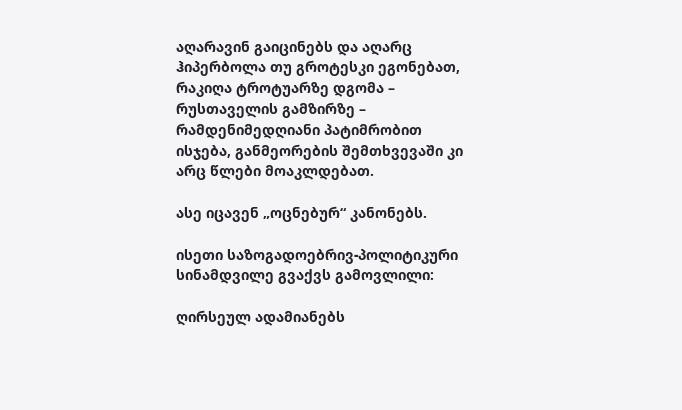აღარავინ გაიცინებს და აღარც ჰიპერბოლა თუ გროტესკი ეგონებათ, რაკიღა ტროტუარზე დგომა – რუსთაველის გამზირზე – რამდენიმედღიანი პატიმრობით ისჯება, განმეორების შემთხვევაში კი არც წლები მოაკლდებათ.

ასე იცავენ „ოცნებურ“ კანონებს.

ისეთი საზოგადოებრივ-პოლიტიკური სინამდვილე გვაქვს გამოვლილი:

ღირსეულ ადამიანებს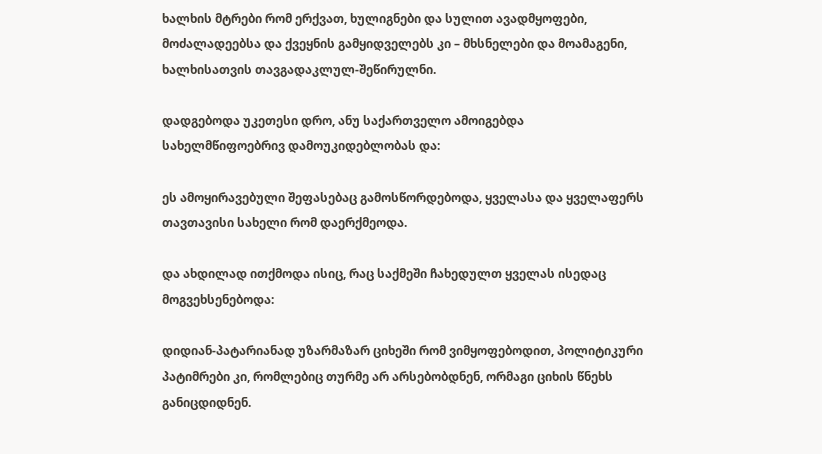ხალხის მტრები რომ ერქვათ, ხულიგნები და სულით ავადმყოფები, მოძალადეებსა და ქვეყნის გამყიდველებს კი – მხსნელები და მოამაგენი, ხალხისათვის თავგადაკლულ-შეწირულნი.

დადგებოდა უკეთესი დრო, ანუ საქართველო ამოიგებდა სახელმწიფოებრივ დამოუკიდებლობას და:

ეს ამოყირავებული შეფასებაც გამოსწორდებოდა, ყველასა და ყველაფერს თავთავისი სახელი რომ დაერქმეოდა.

და ახდილად ითქმოდა ისიც, რაც საქმეში ჩახედულთ ყველას ისედაც მოგვეხსენებოდა:

დიდიან-პატარიანად უზარმაზარ ციხეში რომ ვიმყოფებოდით, პოლიტიკური პატიმრები კი, რომლებიც თურმე არ არსებობდნენ, ორმაგი ციხის წნეხს განიცდიდნენ.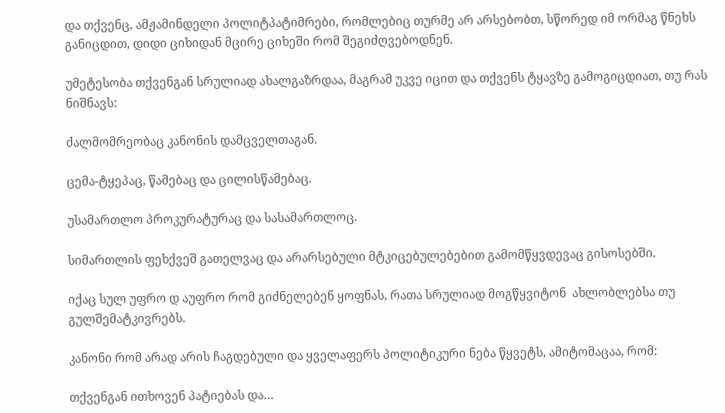და თქვენც, ამჟამინდელი პოლიტპატიმრები, რომლებიც თურმე არ არსებობთ, სწორედ იმ ორმაგ წნეხს განიცდით, დიდი ციხიდან მცირე ციხეში რომ შეგიძღვებოდნენ.

უმეტესობა თქვენგან სრულიად ახალგაზრდაა, მაგრამ უკვე იცით და თქვენს ტყავზე გამოგიცდიათ, თუ რას ნიშნავს:

ძალმომრეობაც კანონის დამცველთაგან.

ცემა-ტყეპაც, წამებაც და ცილისწამებაც.

უსამართლო პროკურატურაც და სასამართლოც.

სიმართლის ფეხქვეშ გათელვაც და არარსებული მტკიცებულებებით გამომწყვდევაც გისოსებში.

იქაც სულ უფრო დ აუფრო რომ გიძნელებენ ყოფნას, რათა სრულიად მოგწყვიტონ  ახლობლებსა თუ გულშემატკივრებს.

კანონი რომ არად არის ჩაგდებული და ყველაფერს პოლიტიკური ნება წყვეტს, ამიტომაცაა, რომ:

თქვენგან ითხოვენ პატიებას და…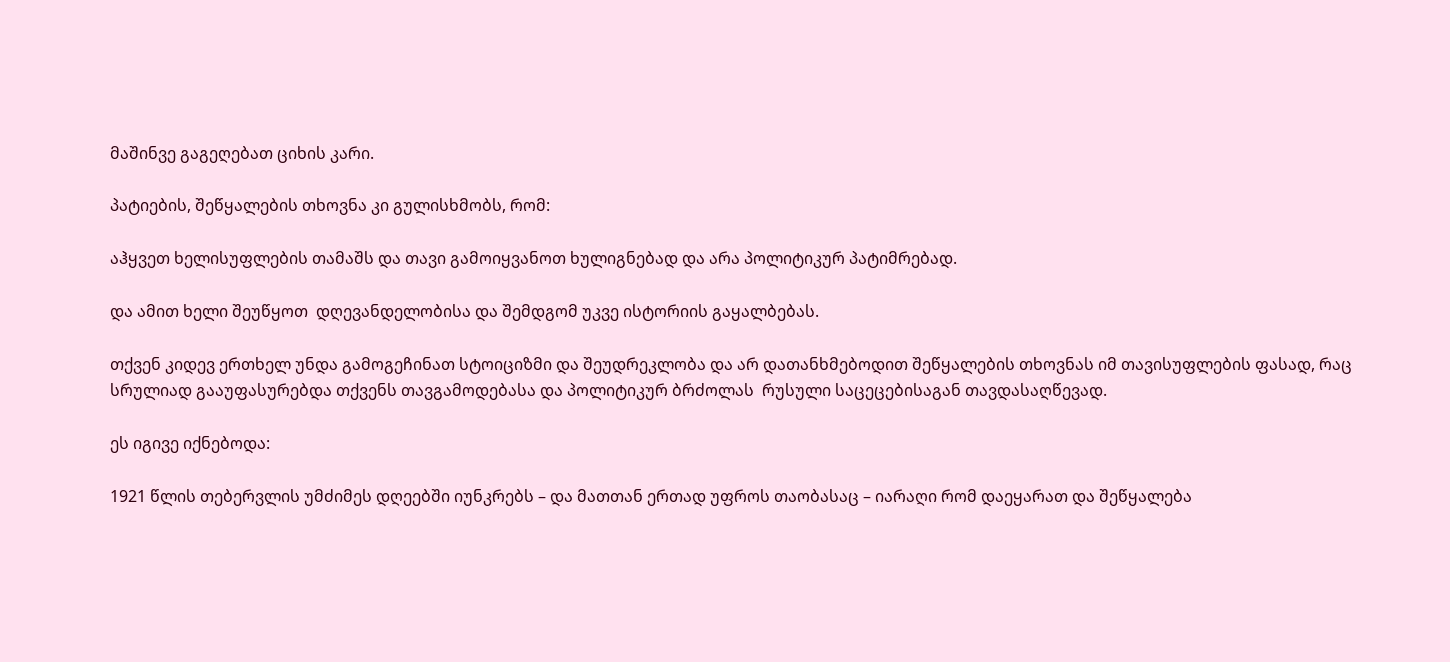მაშინვე გაგეღებათ ციხის კარი.

პატიების, შეწყალების თხოვნა კი გულისხმობს, რომ:

აჰყვეთ ხელისუფლების თამაშს და თავი გამოიყვანოთ ხულიგნებად და არა პოლიტიკურ პატიმრებად.

და ამით ხელი შეუწყოთ  დღევანდელობისა და შემდგომ უკვე ისტორიის გაყალბებას.

თქვენ კიდევ ერთხელ უნდა გამოგეჩინათ სტოიციზმი და შეუდრეკლობა და არ დათანხმებოდით შეწყალების თხოვნას იმ თავისუფლების ფასად, რაც სრულიად გააუფასურებდა თქვენს თავგამოდებასა და პოლიტიკურ ბრძოლას  რუსული საცეცებისაგან თავდასაღწევად.

ეს იგივე იქნებოდა:

1921 წლის თებერვლის უმძიმეს დღეებში იუნკრებს – და მათთან ერთად უფროს თაობასაც – იარაღი რომ დაეყარათ და შეწყალება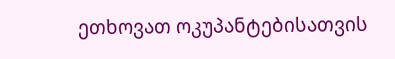ეთხოვათ ოკუპანტებისათვის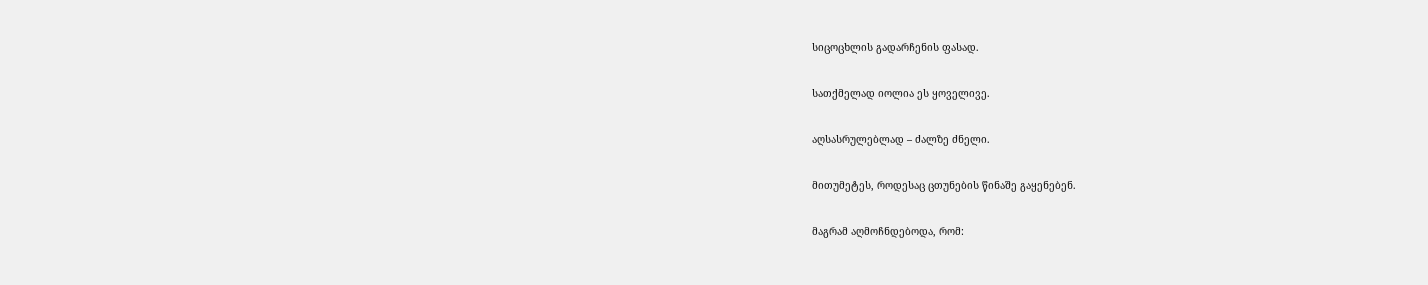სიცოცხლის გადარჩენის ფასად.

სათქმელად იოლია ეს ყოველივე.

აღსასრულებლად – ძალზე ძნელი.

მითუმეტეს, როდესაც ცთუნების წინაშე გაყენებენ.

მაგრამ აღმოჩნდებოდა, რომ: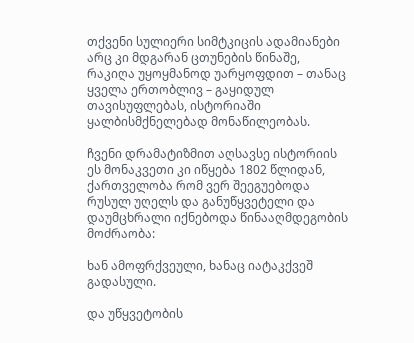თქვენი სულიერი სიმტკიცის ადამიანები არც კი მდგარან ცთუნების წინაშე, რაკიღა უყოყმანოდ უარყოფდით – თანაც ყველა ერთობლივ – გაყიდულ თავისუფლებას, ისტორიაში ყალბისმქნელებად მონაწილეობას.

ჩვენი დრამატიზმით აღსავსე ისტორიის ეს მონაკვეთი კი იწყება 1802 წლიდან, ქართველობა რომ ვერ შეეგუებოდა რუსულ უღელს და განუწყვეტელი და დაუმცხრალი იქნებოდა წინააღმდეგობის მოძრაობა:

ხან ამოფრქვეული, ხანაც იატაკქვეშ გადასული.

და უწყვეტობის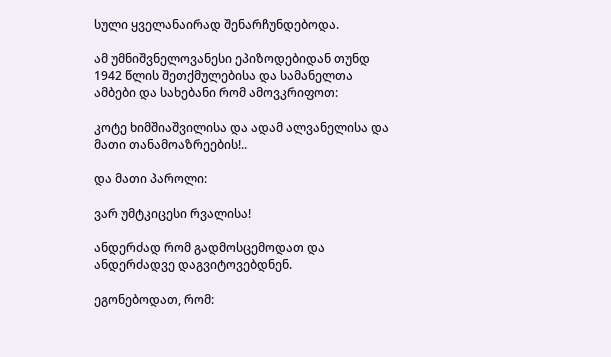სული ყველანაირად შენარჩუნდებოდა.

ამ უმნიშვნელოვანესი ეპიზოდებიდან თუნდ 1942 წლის შეთქმულებისა და სამანელთა ამბები და სახებანი რომ ამოვკრიფოთ:

კოტე ხიმშიაშვილისა და ადამ ალვანელისა და მათი თანამოაზრეების!..

და მათი პაროლი:

ვარ უმტკიცესი რვალისა!

ანდერძად რომ გადმოსცემოდათ და ანდერძადვე დაგვიტოვებდნენ.

ეგონებოდათ, რომ: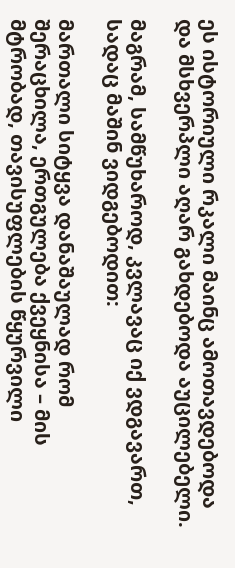ეს ისტორიული რკალი მაინც ამოთავდებოდა და მსხვერპლი აღარ გახდებოდა აუცილებელი.

მაგრამ, სამწუხაროდ, კვლავაც იქ ვდგავართ, სადაც მაშინ ვიდგებოდით:

მართალი სიტყვა დანაშაულად რომ შერაცხილა, ერთგულება ქვეყნისა – მის მტრობად, თავისუფლების წყურვილი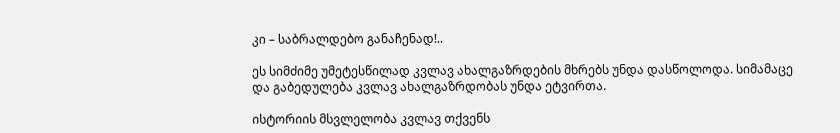კი – საბრალდებო განაჩენად!..

ეს სიმძიმე უმეტესწილად კვლავ ახალგაზრდების მხრებს უნდა დასწოლოდა. სიმამაცე და გაბედულება კვლავ ახალგაზრდობას უნდა ეტვირთა.

ისტორიის მსვლელობა კვლავ თქვენს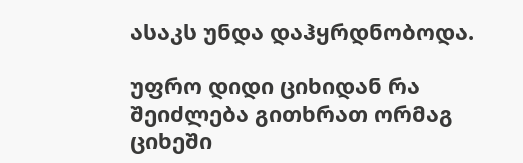ასაკს უნდა დაჰყრდნობოდა.

უფრო დიდი ციხიდან რა შეიძლება გითხრათ ორმაგ ციხეში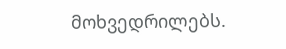მოხვედრილებს.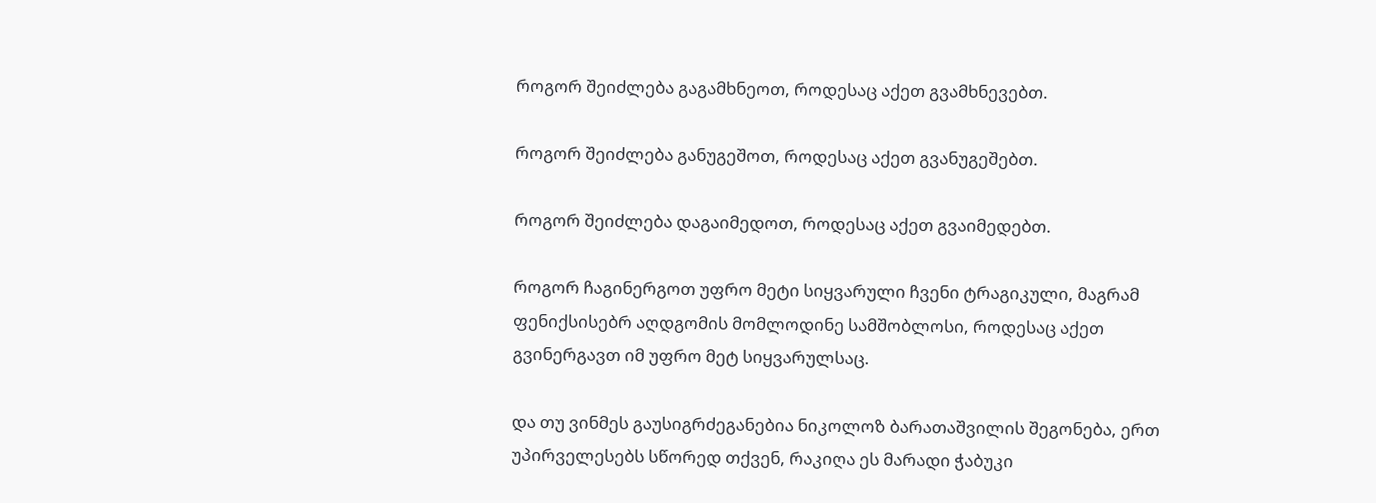როგორ შეიძლება გაგამხნეოთ, როდესაც აქეთ გვამხნევებთ.

როგორ შეიძლება განუგეშოთ, როდესაც აქეთ გვანუგეშებთ.

როგორ შეიძლება დაგაიმედოთ, როდესაც აქეთ გვაიმედებთ.

როგორ ჩაგინერგოთ უფრო მეტი სიყვარული ჩვენი ტრაგიკული, მაგრამ ფენიქსისებრ აღდგომის მომლოდინე სამშობლოსი, როდესაც აქეთ გვინერგავთ იმ უფრო მეტ სიყვარულსაც.

და თუ ვინმეს გაუსიგრძეგანებია ნიკოლოზ ბარათაშვილის შეგონება, ერთ უპირველესებს სწორედ თქვენ, რაკიღა ეს მარადი ჭაბუკი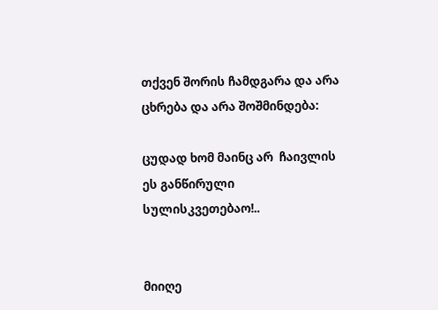თქვენ შორის ჩამდგარა და არა ცხრება და არა შოშმინდება:

ცუდად ხომ მაინც არ  ჩაივლის ეს განწირული სულისკვეთებაო!..


მიიღე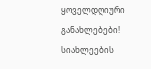ყოველდღიური განახლებები!
სიახლეების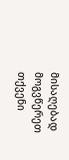მისაღებად მოგვწერეთ თქვენი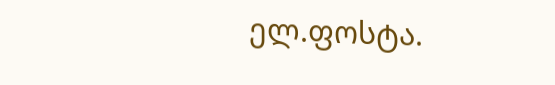ელ.ფოსტა.